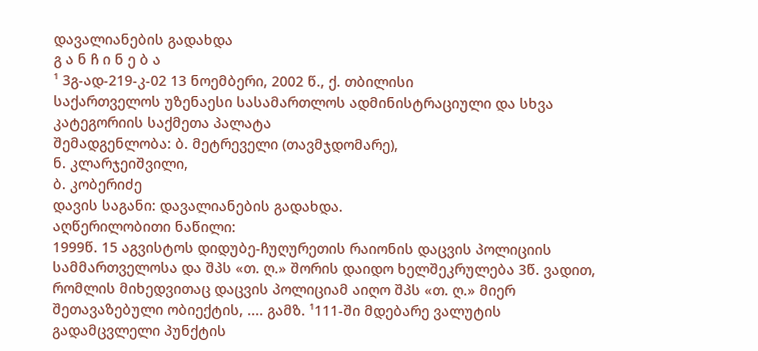დავალიანების გადახდა
გ ა ნ ჩ ი ნ ე ბ ა
¹ 3გ-ად-219-კ-02 13 ნოემბერი, 2002 წ., ქ. თბილისი
საქართველოს უზენაესი სასამართლოს ადმინისტრაციული და სხვა კატეგორიის საქმეთა პალატა
შემადგენლობა: ბ. მეტრეველი (თავმჯდომარე),
ნ. კლარჯეიშვილი,
ბ. კობერიძე
დავის საგანი: დავალიანების გადახდა.
აღწერილობითი ნაწილი:
1999წ. 15 აგვისტოს დიდუბე-ჩუღურეთის რაიონის დაცვის პოლიციის სამმართველოსა და შპს «თ. ღ.» შორის დაიდო ხელშეკრულება 3წ. ვადით, რომლის მიხედვითაც დაცვის პოლიციამ აიღო შპს «თ. ღ.» მიერ შეთავაზებული ობიექტის, .... გამზ. ¹111-ში მდებარე ვალუტის გადამცვლელი პუნქტის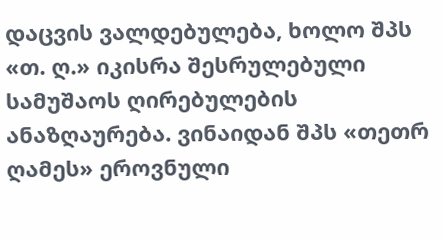დაცვის ვალდებულება, ხოლო შპს «თ. ღ.» იკისრა შესრულებული სამუშაოს ღირებულების ანაზღაურება. ვინაიდან შპს «თეთრ ღამეს» ეროვნული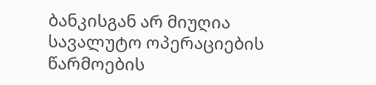ბანკისგან არ მიუღია სავალუტო ოპერაციების წარმოების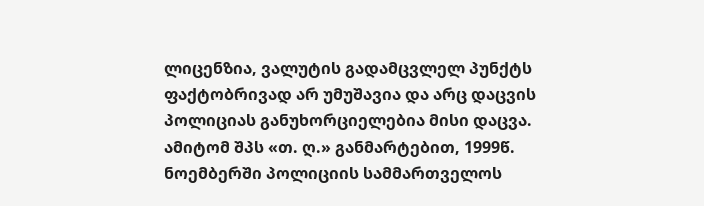ლიცენზია, ვალუტის გადამცვლელ პუნქტს ფაქტობრივად არ უმუშავია და არც დაცვის პოლიციას განუხორციელებია მისი დაცვა. ამიტომ შპს «თ. ღ.» განმარტებით, 1999წ. ნოემბერში პოლიციის სამმართველოს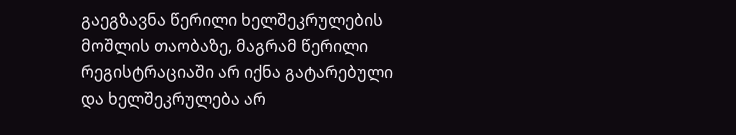გაეგზავნა წერილი ხელშეკრულების მოშლის თაობაზე, მაგრამ წერილი რეგისტრაციაში არ იქნა გატარებული და ხელშეკრულება არ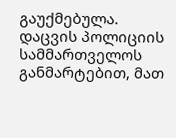გაუქმებულა.
დაცვის პოლიციის სამმართველოს განმარტებით, მათ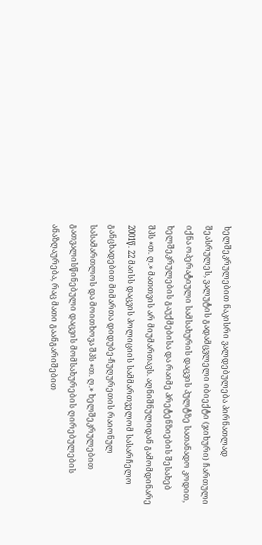ხელშეკრულებით ნაკისრი ვალდებულება პირნათლად შეასრულეს, ვალუტის გადამცვლელი იბიექტი (ჯიხური) ჩართული იქნა ოპერატიული სამსახურის დაცვის პულტზე სათანადო კოდით, ხელშეკრულების გაუქმებისა და რაიმე პრეტენზიების შესახებ შპს «თ. ღ.» მათთვის არ მიუმართავს. აღნიშნულიდან გამომდინარე 2001წ. 22 მაისს დაცვის პოლიციის სამმართველომ სასარჩელო განცხადებით მიმართა დიდუბე-ჩუღურეთის რაიონულ სასამართლოს და მოითხოვა შპს «თ. ღ.» ხელშეკრულებით გათვალისწინებული დაცვის მომსახურების ღირებულების ანაზღაურება, რაც მათი გაანგარიშებით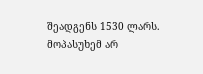შეადგენს 1530 ლარს. მოპასუხემ არ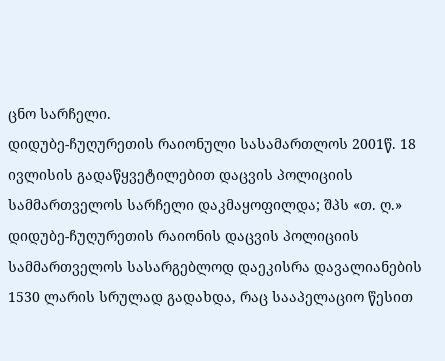ცნო სარჩელი.
დიდუბე-ჩუღურეთის რაიონული სასამართლოს 2001წ. 18 ივლისის გადაწყვეტილებით დაცვის პოლიციის სამმართველოს სარჩელი დაკმაყოფილდა; შპს «თ. ღ.» დიდუბე-ჩუღურეთის რაიონის დაცვის პოლიციის სამმართველოს სასარგებლოდ დაეკისრა დავალიანების 1530 ლარის სრულად გადახდა, რაც სააპელაციო წესით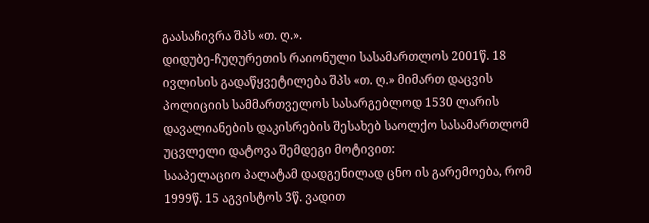გაასაჩივრა შპს «თ. ღ.».
დიდუბე-ჩუღურეთის რაიონული სასამართლოს 2001წ. 18 ივლისის გადაწყვეტილება შპს «თ. ღ.» მიმართ დაცვის პოლიციის სამმართველოს სასარგებლოდ 1530 ლარის დავალიანების დაკისრების შესახებ საოლქო სასამართლომ უცვლელი დატოვა შემდეგი მოტივით:
სააპელაციო პალატამ დადგენილად ცნო ის გარემოება, რომ 1999წ. 15 აგვისტოს 3წ. ვადით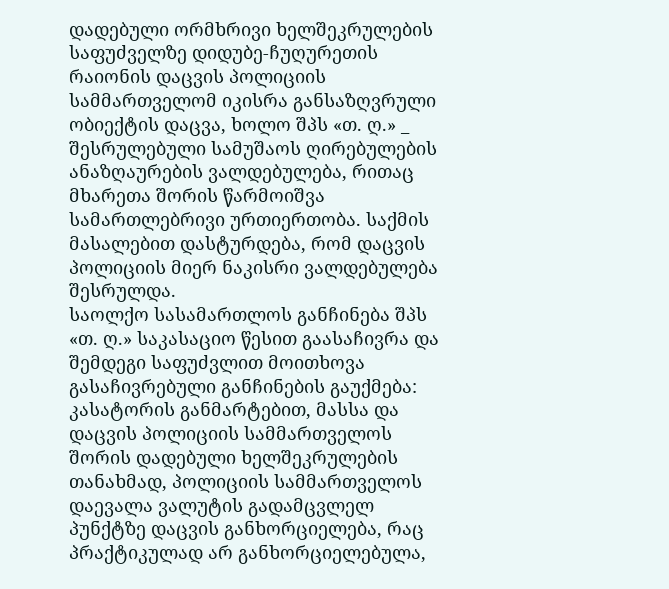დადებული ორმხრივი ხელშეკრულების საფუძველზე დიდუბე-ჩუღურეთის რაიონის დაცვის პოლიციის სამმართველომ იკისრა განსაზღვრული ობიექტის დაცვა, ხოლო შპს «თ. ღ.» _ შესრულებული სამუშაოს ღირებულების ანაზღაურების ვალდებულება, რითაც მხარეთა შორის წარმოიშვა სამართლებრივი ურთიერთობა. საქმის მასალებით დასტურდება, რომ დაცვის პოლიციის მიერ ნაკისრი ვალდებულება შესრულდა.
საოლქო სასამართლოს განჩინება შპს «თ. ღ.» საკასაციო წესით გაასაჩივრა და შემდეგი საფუძვლით მოითხოვა გასაჩივრებული განჩინების გაუქმება:
კასატორის განმარტებით, მასსა და დაცვის პოლიციის სამმართველოს შორის დადებული ხელშეკრულების თანახმად, პოლიციის სამმართველოს დაევალა ვალუტის გადამცვლელ პუნქტზე დაცვის განხორციელება, რაც პრაქტიკულად არ განხორციელებულა,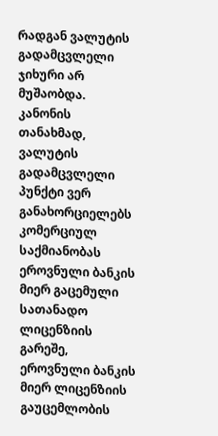რადგან ვალუტის გადამცვლელი ჯიხური არ მუშაობდა. კანონის თანახმად, ვალუტის გადამცვლელი პუნქტი ვერ განახორციელებს კომერციულ საქმიანობას ეროვნული ბანკის მიერ გაცემული სათანადო ლიცენზიის გარეშე, ეროვნული ბანკის მიერ ლიცენზიის გაუცემლობის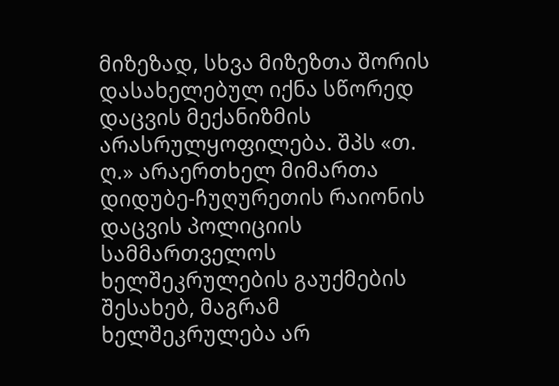მიზეზად, სხვა მიზეზთა შორის დასახელებულ იქნა სწორედ დაცვის მექანიზმის არასრულყოფილება. შპს «თ. ღ.» არაერთხელ მიმართა დიდუბე-ჩუღურეთის რაიონის დაცვის პოლიციის სამმართველოს ხელშეკრულების გაუქმების შესახებ, მაგრამ ხელშეკრულება არ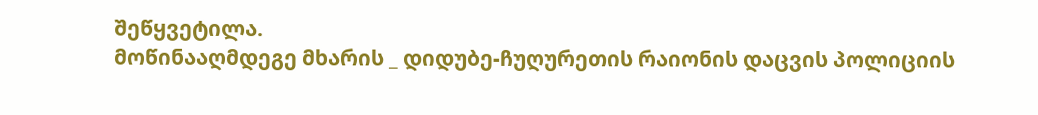შეწყვეტილა.
მოწინააღმდეგე მხარის _ დიდუბე-ჩუღურეთის რაიონის დაცვის პოლიციის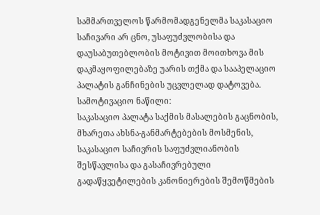სამმართველოს წარმომადგენელმა საკასაციო საჩივარი არ ცნო, უსაფუძვლობისა და დაუსაბუთებლობის მოტივით მოითხოვა მის დაკმაყოფილებაზე უარის თქმა და სააპელაციო პალატის განჩინების უცვლელად დატოვება.
სამოტივაციო ნაწილი:
საკასაციო პალატა საქმის მასალების გაცნობის, მხარეთა ახსნა-განმარტებების მოსმენის, საკასაციო საჩივრის საფუძვლიანობის შესწავლისა და გასაჩივრებული გადაწყვეტილების კანონიერების შემოწმების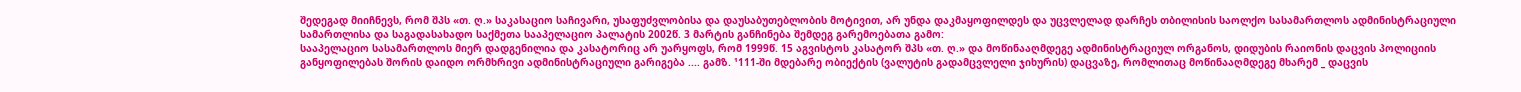შედეგად მიიჩნევს, რომ შპს «თ. ღ.» საკასაციო საჩივარი, უსაფუძვლობისა და დაუსაბუთებლობის მოტივით, არ უნდა დაკმაყოფილდეს და უცვლელად დარჩეს თბილისის საოლქო სასამართლოს ადმინისტრაციული სამართლისა და საგადასახადო საქმეთა სააპელაციო პალატის 2002წ. 3 მარტის განჩინება შემდეგ გარემოებათა გამო:
სააპელაციო სასამართლოს მიერ დადგენილია და კასატორიც არ უარყოფს, რომ 1999წ. 15 აგვისტოს კასატორ შპს «თ. ღ.» და მოწინააღმდეგე ადმინისტრაციულ ორგანოს, დიდუბის რაიონის დაცვის პოლიციის განყოფილებას შორის დაიდო ორმხრივი ადმინისტრაციული გარიგება .... გამზ. ¹111-ში მდებარე ობიექტის (ვალუტის გადამცვლელი ჯიხურის) დაცვაზე, რომლითაც მოწინააღმდეგე მხარემ _ დაცვის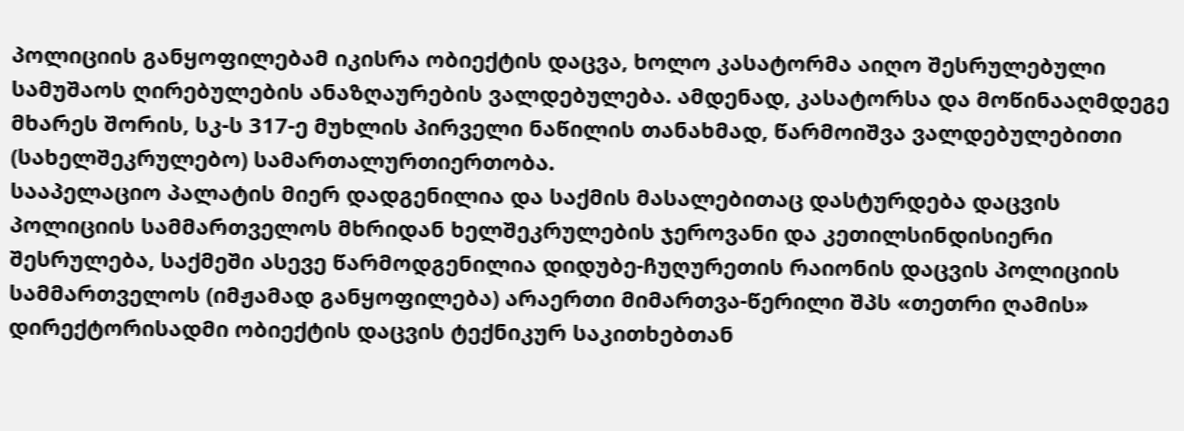პოლიციის განყოფილებამ იკისრა ობიექტის დაცვა, ხოლო კასატორმა აიღო შესრულებული სამუშაოს ღირებულების ანაზღაურების ვალდებულება. ამდენად, კასატორსა და მოწინააღმდეგე მხარეს შორის, სკ-ს 317-ე მუხლის პირველი ნაწილის თანახმად, წარმოიშვა ვალდებულებითი (სახელშეკრულებო) სამართალურთიერთობა.
სააპელაციო პალატის მიერ დადგენილია და საქმის მასალებითაც დასტურდება დაცვის პოლიციის სამმართველოს მხრიდან ხელშეკრულების ჯეროვანი და კეთილსინდისიერი შესრულება, საქმეში ასევე წარმოდგენილია დიდუბე-ჩუღურეთის რაიონის დაცვის პოლიციის სამმართველოს (იმჟამად განყოფილება) არაერთი მიმართვა-წერილი შპს «თეთრი ღამის» დირექტორისადმი ობიექტის დაცვის ტექნიკურ საკითხებთან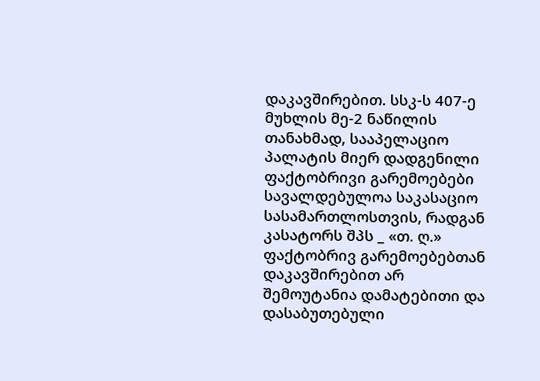დაკავშირებით. სსკ-ს 407-ე მუხლის მე-2 ნაწილის თანახმად, სააპელაციო პალატის მიერ დადგენილი ფაქტობრივი გარემოებები სავალდებულოა საკასაციო სასამართლოსთვის, რადგან კასატორს შპს _ «თ. ღ.» ფაქტობრივ გარემოებებთან დაკავშირებით არ შემოუტანია დამატებითი და დასაბუთებული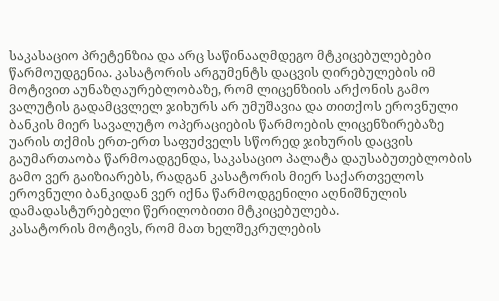საკასაციო პრეტენზია და არც საწინააღმდეგო მტკიცებულებები წარმოუდგენია. კასატორის არგუმენტს დაცვის ღირებულების იმ მოტივით აუნაზღაურებლობაზე, რომ ლიცენზიის არქონის გამო ვალუტის გადამცვლელ ჯიხურს არ უმუშავია და თითქოს ეროვნული ბანკის მიერ სავალუტო ოპერაციების წარმოების ლიცენზირებაზე უარის თქმის ერთ-ერთ საფუძველს სწორედ ჯიხურის დაცვის გაუმართაობა წარმოადგენდა, საკასაციო პალატა დაუსაბუთებლობის გამო ვერ გაიზიარებს, რადგან კასატორის მიერ საქართველოს ეროვნული ბანკიდან ვერ იქნა წარმოდგენილი აღნიშნულის დამადასტურებელი წერილობითი მტკიცებულება.
კასატორის მოტივს, რომ მათ ხელშეკრულების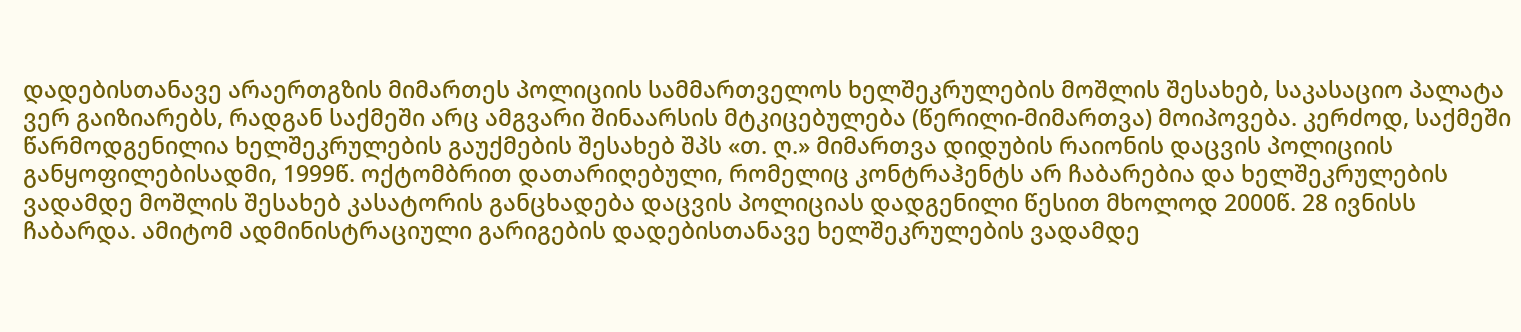დადებისთანავე არაერთგზის მიმართეს პოლიციის სამმართველოს ხელშეკრულების მოშლის შესახებ, საკასაციო პალატა ვერ გაიზიარებს, რადგან საქმეში არც ამგვარი შინაარსის მტკიცებულება (წერილი-მიმართვა) მოიპოვება. კერძოდ, საქმეში წარმოდგენილია ხელშეკრულების გაუქმების შესახებ შპს «თ. ღ.» მიმართვა დიდუბის რაიონის დაცვის პოლიციის განყოფილებისადმი, 1999წ. ოქტომბრით დათარიღებული, რომელიც კონტრაჰენტს არ ჩაბარებია და ხელშეკრულების ვადამდე მოშლის შესახებ კასატორის განცხადება დაცვის პოლიციას დადგენილი წესით მხოლოდ 2000წ. 28 ივნისს ჩაბარდა. ამიტომ ადმინისტრაციული გარიგების დადებისთანავე ხელშეკრულების ვადამდე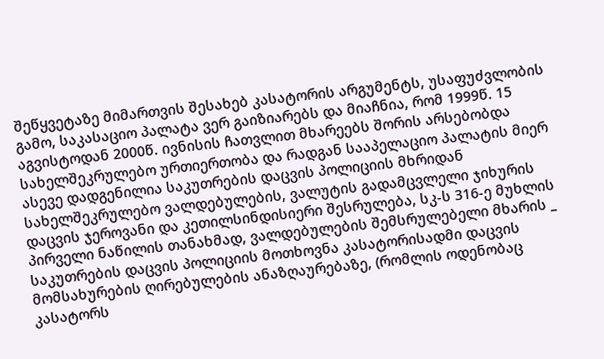შეწყვეტაზე მიმართვის შესახებ კასატორის არგუმენტს, უსაფუძვლობის გამო, საკასაციო პალატა ვერ გაიზიარებს და მიაჩნია, რომ 1999წ. 15 აგვისტოდან 2000წ. ივნისის ჩათვლით მხარეებს შორის არსებობდა სახელშეკრულებო ურთიერთობა და რადგან სააპელაციო პალატის მიერ ასევე დადგენილია საკუთრების დაცვის პოლიციის მხრიდან სახელშეკრულებო ვალდებულების, ვალუტის გადამცვლელი ჯიხურის დაცვის ჯეროვანი და კეთილსინდისიერი შესრულება, სკ-ს 316-ე მუხლის პირველი ნაწილის თანახმად, ვალდებულების შემსრულებელი მხარის _ საკუთრების დაცვის პოლიციის მოთხოვნა კასატორისადმი დაცვის მომსახურების ღირებულების ანაზღაურებაზე, (რომლის ოდენობაც კასატორს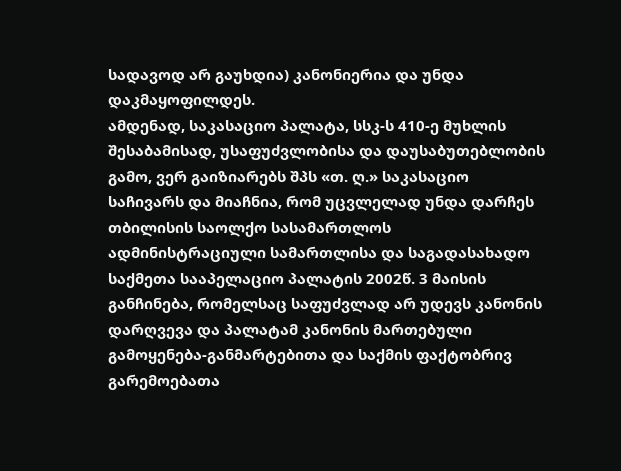სადავოდ არ გაუხდია) კანონიერია და უნდა დაკმაყოფილდეს.
ამდენად, საკასაციო პალატა, სსკ-ს 410-ე მუხლის შესაბამისად, უსაფუძვლობისა და დაუსაბუთებლობის გამო, ვერ გაიზიარებს შპს «თ. ღ.» საკასაციო საჩივარს და მიაჩნია, რომ უცვლელად უნდა დარჩეს თბილისის საოლქო სასამართლოს ადმინისტრაციული სამართლისა და საგადასახადო საქმეთა სააპელაციო პალატის 2002წ. 3 მაისის განჩინება, რომელსაც საფუძვლად არ უდევს კანონის დარღვევა და პალატამ კანონის მართებული გამოყენება-განმარტებითა და საქმის ფაქტობრივ გარემოებათა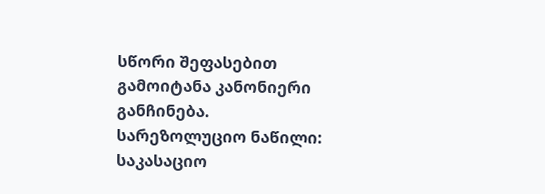სწორი შეფასებით გამოიტანა კანონიერი განჩინება.
სარეზოლუციო ნაწილი:
საკასაციო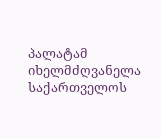პალატამ იხელმძღვანელა საქართველოს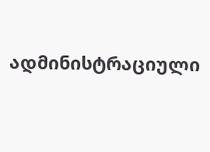ადმინისტრაციული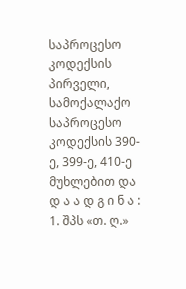საპროცესო კოდექსის პირველი, სამოქალაქო საპროცესო კოდექსის 390-ე, 399-ე, 410-ე მუხლებით და
დ ა ა დ გ ი ნ ა :
1. შპს «თ. ღ.»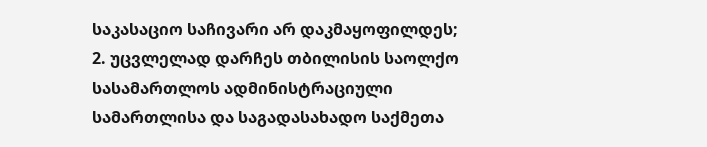საკასაციო საჩივარი არ დაკმაყოფილდეს;
2. უცვლელად დარჩეს თბილისის საოლქო სასამართლოს ადმინისტრაციული სამართლისა და საგადასახადო საქმეთა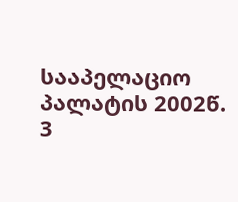სააპელაციო პალატის 2002წ. 3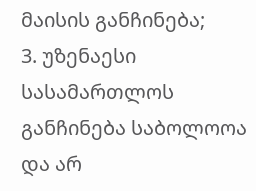მაისის განჩინება;
3. უზენაესი სასამართლოს განჩინება საბოლოოა და არ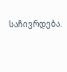საჩივრდება.